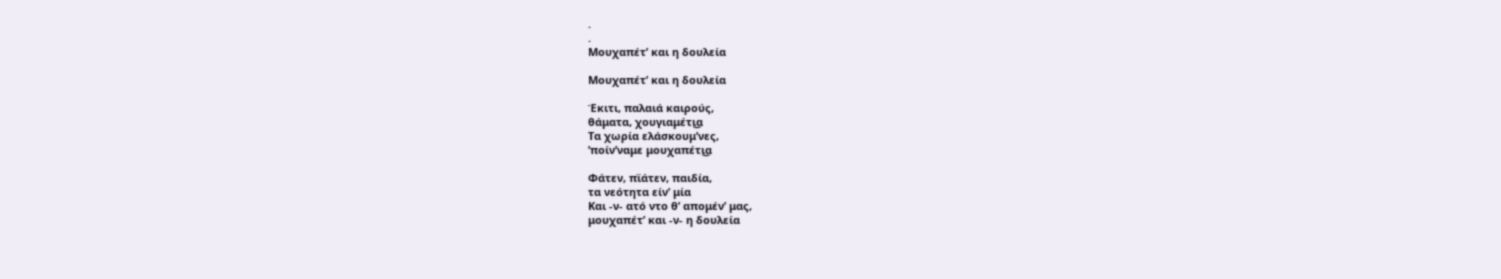.
.
Μουχαπέτ’ και η δουλεία

Μουχαπέτ’ και η δουλεία

Έκιτι, παλαιά καιρούς,
θάματα, χουγιαμέτι͜α
Τα χωρία ελάσκουμ’νες,
’ποίν’ναμε μουχαπέτι͜α

Φάτεν, πϊάτεν, παιδία,
τα νεότητα είν’ μία
Και -ν- ατό ντο θ’ απομέν’ μας,
μουχαπέτ’ και -ν- η δουλεία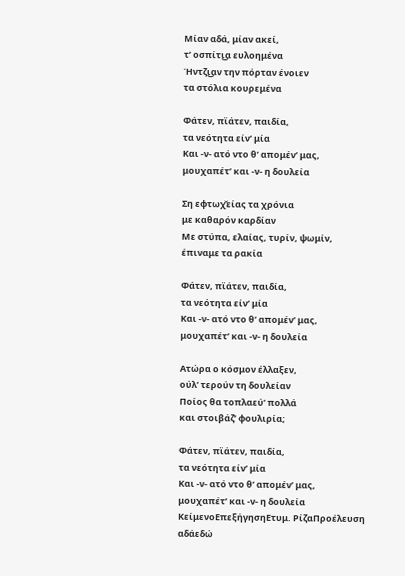Μίαν αδά, μίαν ακεί,
τ’ οσπίτι͜α ευλοημένα
Ήντζι͜αν την πόρταν ένοιεν
τα στόλια κουρεμένα

Φάτεν, πϊάτεν, παιδία,
τα νεότητα είν’ μία
Και -ν- ατό ντο θ’ απομέν’ μας,
μουχαπέτ’ και -ν- η δουλεία

Ση εφτωχ̌είας τα χρόνια
με καθαρόν καρδίαν
Με στύπα, ελαίας, τυρίν, ψωμίν,
έπιναμε τα ρακία

Φάτεν, πϊάτεν, παιδία,
τα νεότητα είν’ μία
Και -ν- ατό ντο θ’ απομέν’ μας,
μουχαπέτ’ και -ν- η δουλεία

Ατώρα ο κόσμον έλλαξεν,
ούλ’ τερούν τη δουλείαν
Ποίος θα τοπλαεύ’ πολλά
και στοιβάζ’ φουλιρία;

Φάτεν, πϊάτεν, παιδία,
τα νεότητα είν’ μία
Και -ν- ατό ντο θ’ απομέν’ μας,
μουχαπέτ’ και -ν- η δουλεία
ΚείμενοΕπεξήγησηΕτυμ. ΡίζαΠροέλευση
αδάεδώ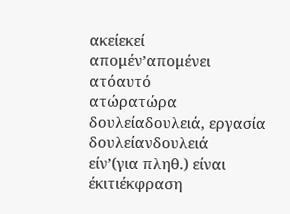ακείεκεί
απομέν’απομένει
ατόαυτό
ατώρατώρα
δουλείαδουλειά, εργασία
δουλείανδουλειά
είν’(για πληθ.) είναι
έκιτιέκφραση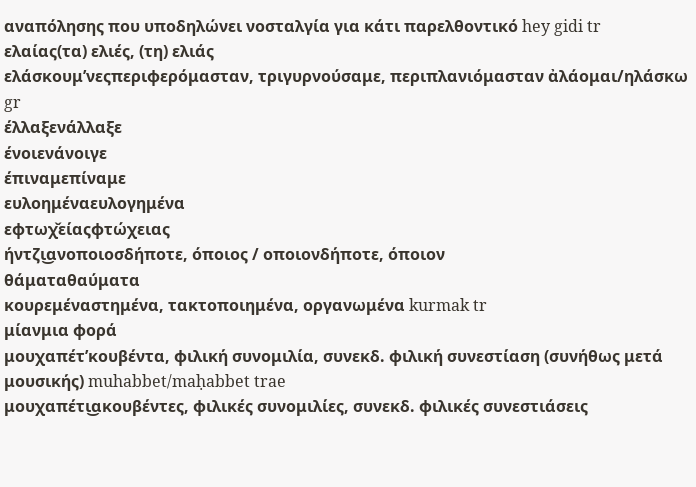αναπόλησης που υποδηλώνει νοσταλγία για κάτι παρελθοντικό hey gidi tr
ελαίας(τα) ελιές, (τη) ελιάς
ελάσκουμ’νεςπεριφερόμασταν, τριγυρνούσαμε, περιπλανιόμασταν ἀλάομαι/ηλάσκω gr
έλλαξενάλλαξε
ένοιενάνοιγε
έπιναμεπίναμε
ευλοημέναευλογημένα
εφτωχ̌είαςφτώχειας
ήντζι͜ανοποιοσδήποτε, όποιος / οποιονδήποτε, όποιον
θάματαθαύματα
κουρεμέναστημένα, τακτοποιημένα, οργανωμένα kurmak tr
μίανμια φορά
μουχαπέτ’κουβέντα, φιλική συνομιλία, συνεκδ. φιλική συνεστίαση (συνήθως μετά μουσικής) muhabbet/maḥabbet trae
μουχαπέτι͜ακουβέντες, φιλικές συνομιλίες, συνεκδ. φιλικές συνεστιάσεις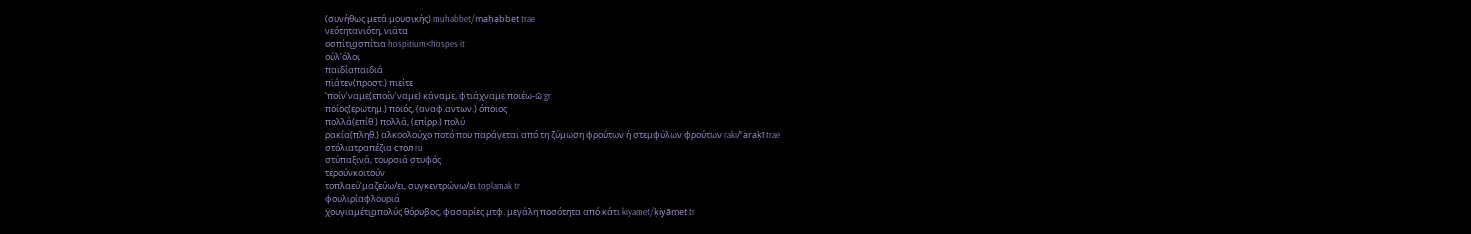(συνήθως μετά μουσικής) muhabbet/maḥabbet trae
νεότητανιότη, νιάτα
οσπίτι͜ασπίτια hospitium<hospes it
ούλ’όλοι
παιδίαπαιδιά
πϊάτεν(προστ.) πιείτε
’ποίν’ναμε(εποίν’ναμε) κάναμε, φτιάχναμε ποιέω-ῶ gr
ποίος(ερωτημ.) ποιός, (αναφ.αντων.) όποιος
πολλά(επίθ.) πολλά, (επίρρ.) πολύ
ρακία(πληθ.) αλκοολούχο ποτό που παράγεται από τη ζύμωση φρούτων ή στεμφύλων φρούτων rakı/ˁaraḳī trae
στόλιατραπέζια стол ru
στύπαξινά, τουρσιά στυφός
τερούνκοιτούν
τοπλαεύ’μαζεύω/ει, συγκεντρώνω/ει toplamak tr
φουλιρίαφλουριά
χουγιαμέτι͜απολύς θόρυβος, φασαρίες μτφ. μεγάλη ποσότητα από κάτι kıyamet/ḳiyāmet tr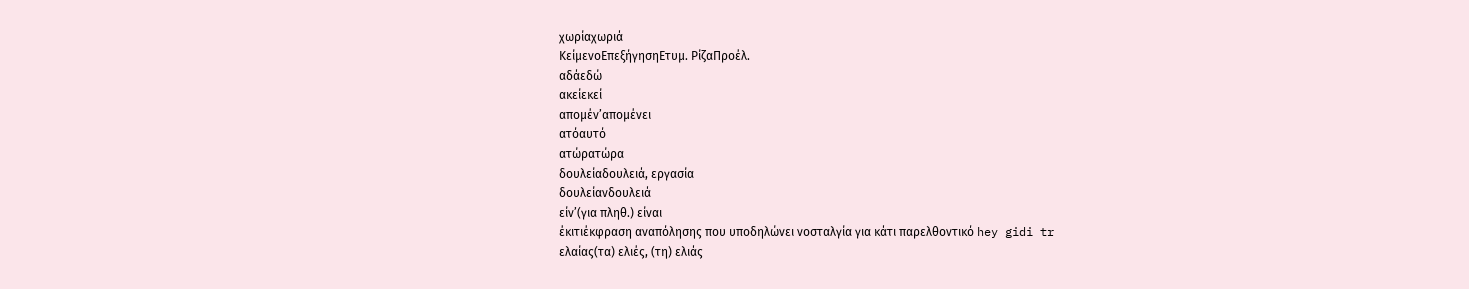χωρίαχωριά
ΚείμενοΕπεξήγησηΕτυμ. ΡίζαΠροέλ.
αδάεδώ
ακείεκεί
απομέν’απομένει
ατόαυτό
ατώρατώρα
δουλείαδουλειά, εργασία
δουλείανδουλειά
είν’(για πληθ.) είναι
έκιτιέκφραση αναπόλησης που υποδηλώνει νοσταλγία για κάτι παρελθοντικό hey gidi tr
ελαίας(τα) ελιές, (τη) ελιάς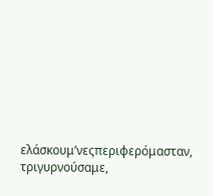ελάσκουμ’νεςπεριφερόμασταν, τριγυρνούσαμε,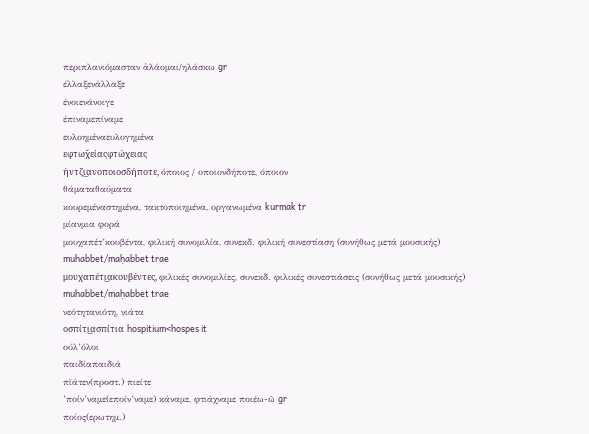περιπλανιόμασταν ἀλάομαι/ηλάσκω gr
έλλαξενάλλαξε
ένοιενάνοιγε
έπιναμεπίναμε
ευλοημέναευλογημένα
εφτωχ̌είαςφτώχειας
ήντζι͜ανοποιοσδήποτε, όποιος / οποιονδήποτε, όποιον
θάματαθαύματα
κουρεμέναστημένα, τακτοποιημένα, οργανωμένα kurmak tr
μίανμια φορά
μουχαπέτ’κουβέντα, φιλική συνομιλία, συνεκδ. φιλική συνεστίαση (συνήθως μετά μουσικής) muhabbet/maḥabbet trae
μουχαπέτι͜ακουβέντες, φιλικές συνομιλίες, συνεκδ. φιλικές συνεστιάσεις (συνήθως μετά μουσικής) muhabbet/maḥabbet trae
νεότητανιότη, νιάτα
οσπίτι͜ασπίτια hospitium<hospes it
ούλ’όλοι
παιδίαπαιδιά
πϊάτεν(προστ.) πιείτε
’ποίν’ναμε(εποίν’ναμε) κάναμε, φτιάχναμε ποιέω-ῶ gr
ποίος(ερωτημ.)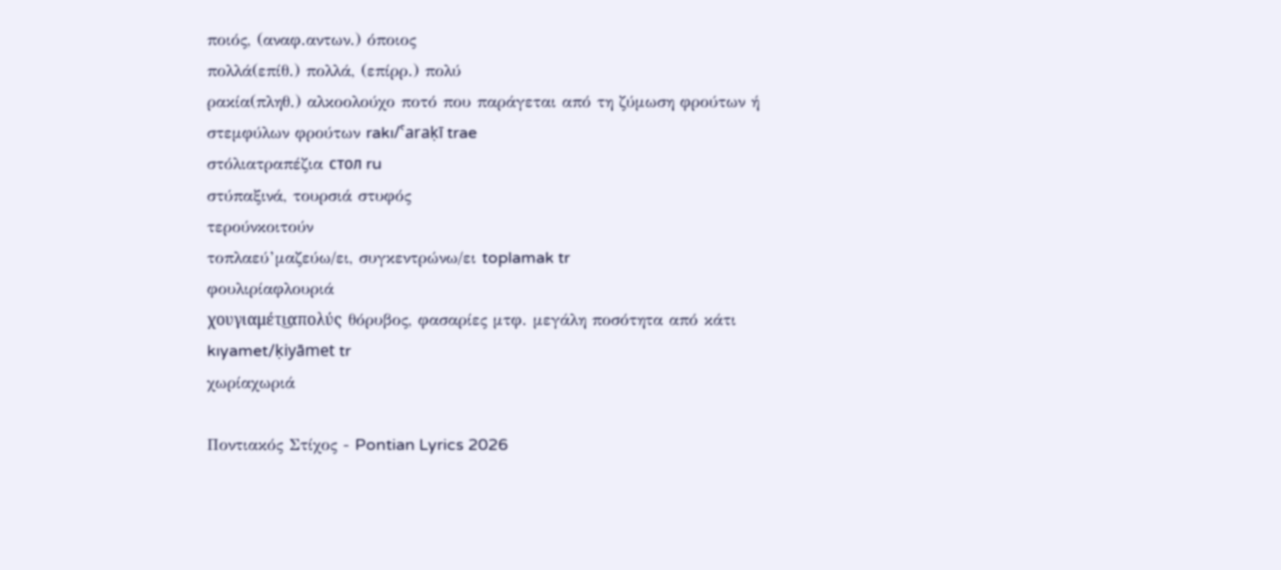ποιός, (αναφ.αντων.) όποιος
πολλά(επίθ.) πολλά, (επίρρ.) πολύ
ρακία(πληθ.) αλκοολούχο ποτό που παράγεται από τη ζύμωση φρούτων ή στεμφύλων φρούτων rakı/ˁaraḳī trae
στόλιατραπέζια стол ru
στύπαξινά, τουρσιά στυφός
τερούνκοιτούν
τοπλαεύ’μαζεύω/ει, συγκεντρώνω/ει toplamak tr
φουλιρίαφλουριά
χουγιαμέτι͜απολύς θόρυβος, φασαρίες μτφ. μεγάλη ποσότητα από κάτι kıyamet/ḳiyāmet tr
χωρίαχωριά

Ποντιακός Στίχος - Pontian Lyrics 2026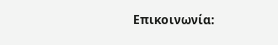Επικοινωνία: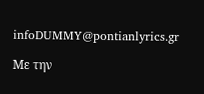infoDUMMY@pontianlyrics.gr

Με την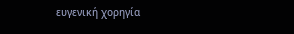ευγενική χορηγία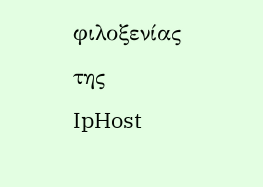φιλοξενίας της IpHost